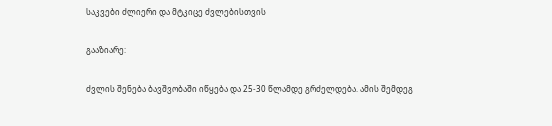საკვები ძლიერი და მტკიცე ძვლებისთვის

გააზიარე:

ძვლის შენება ბავშვობაში იწყება და 25-30 წლამდე გრძელდება. ამის შემდეგ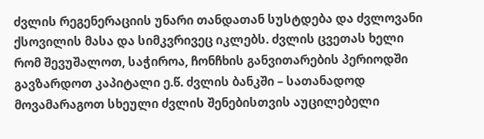ძვლის რეგენერაციის უნარი თანდათან სუსტდება და ძვლოვანი ქსოვილის მასა და სიმკვრივეც იკლებს. ძვლის ცვეთას ხელი რომ შევუშალოთ, საჭიროა, ჩონჩხის განვითარების პერიოდში გავზარდოთ კაპიტალი ე.წ. ძვლის ბანკში – სათანადოდ მოვამარაგოთ სხეული ძვლის შენებისთვის აუცილებელი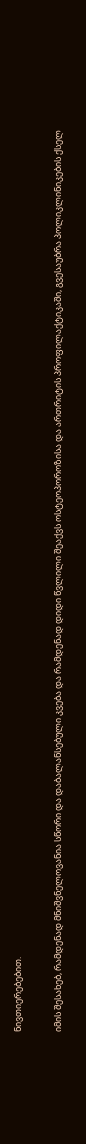ნივთიერებებით.

იმის შესახებ, რამდენად მნიშვნელოვანია სწორი და დაბალანსებული კვება და რამდენად დიდი წვლილი შეაქვს ოსტეოპოროზისა და ართრიტის პროფილაქტიკაში, გვესაუბრა პოლიკლინიკების ქსელ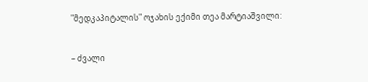"მედკაპიტალის" ოჯახის ექიმი თეა მარტიაშვილი:

– ძვალი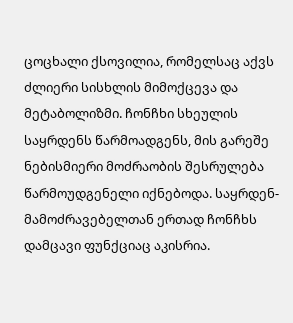ცოცხალი ქსოვილია, რომელსაც აქვს ძლიერი სისხლის მიმოქცევა და მეტაბოლიზმი. ჩონჩხი სხეულის საყრდენს წარმოადგენს, მის გარეშე ნებისმიერი მოძრაობის შესრულება წარმოუდგენელი იქნებოდა. საყრდენ-მამოძრავებელთან ერთად ჩონჩხს დამცავი ფუნქციაც აკისრია.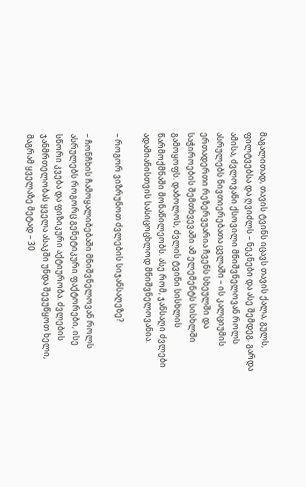მაგალითად, თავის ტვინს იცავს თავის ქალა, გულს, ფილტვებსა და ღვიძლს – ნეკნები და ასე შემდეგ. გარდა ამისა, ძვლოვანი ქსოვილი მნიშვნელოვან როლს ასრულებს ნივთიერებათა ცვლაში – ის კალციუმის ერთადერთი რეზერვუარია ჩვენს სხეულში და საჭიროების შემთხვევაში ამ ელემენტს სისხლში გამოყოფს. დაბოლოს, ძვლის ტვინი სისხლის წარმოქმნაში მონაწილეობს. ასე რომ, ჯანსაღი ძვლები ადამიანისთვის სასიცოცხლოდ მნიშვნელოვანია.

– როგორ ვიზრუნოთ ძვლების სიჯანსაღეზე?

– ჩონჩხის ჩამოყალიბებაში მნიშვნელოვან როლს ასრულებს როგორც გენეტიკური ფაქტორები, ისე სწორი კვება და ფიზიკური აქტიურობა. ძვლების ჯანმრთელობას ყველა ასაკში უნდა შევუწყოთ ხელი, მაგრამ ყველაზე მეტად – 30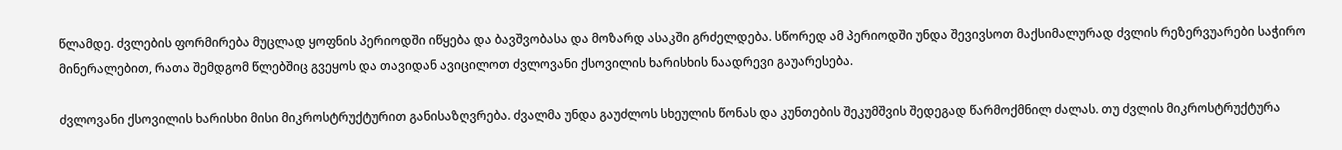წლამდე. ძვლების ფორმირება მუცლად ყოფნის პერიოდში იწყება და ბავშვობასა და მოზარდ ასაკში გრძელდება. სწორედ ამ პერიოდში უნდა შევივსოთ მაქსიმალურად ძვლის რეზერვუარები საჭირო მინერალებით, რათა შემდგომ წლებშიც გვეყოს და თავიდან ავიცილოთ ძვლოვანი ქსოვილის ხარისხის ნაადრევი გაუარესება.

ძვლოვანი ქსოვილის ხარისხი მისი მიკროსტრუქტურით განისაზღვრება. ძვალმა უნდა გაუძლოს სხეულის წონას და კუნთების შეკუმშვის შედეგად წარმოქმნილ ძალას. თუ ძვლის მიკროსტრუქტურა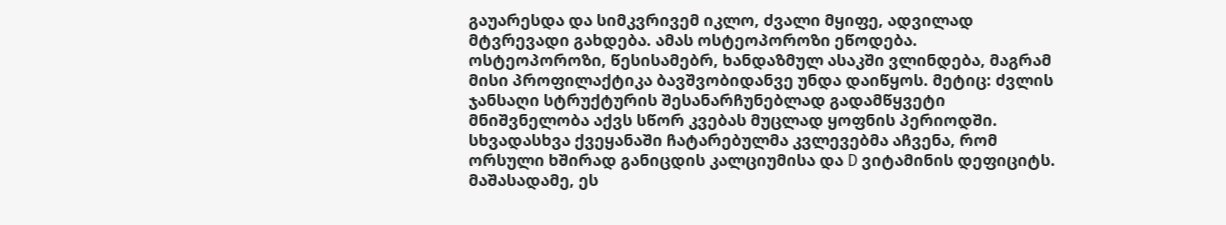გაუარესდა და სიმკვრივემ იკლო, ძვალი მყიფე, ადვილად მტვრევადი გახდება. ამას ოსტეოპოროზი ეწოდება. ოსტეოპოროზი, წესისამებრ, ხანდაზმულ ასაკში ვლინდება, მაგრამ მისი პროფილაქტიკა ბავშვობიდანვე უნდა დაიწყოს. მეტიც: ძვლის ჯანსაღი სტრუქტურის შესანარჩუნებლად გადამწყვეტი მნიშვნელობა აქვს სწორ კვებას მუცლად ყოფნის პერიოდში. სხვადასხვა ქვეყანაში ჩატარებულმა კვლევებმა აჩვენა, რომ ორსული ხშირად განიცდის კალციუმისა და D ვიტამინის დეფიციტს. მაშასადამე, ეს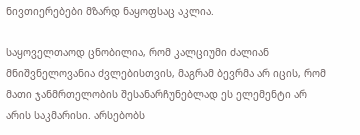ნივთიერებები მზარდ ნაყოფსაც აკლია.

საყოველთაოდ ცნობილია, რომ კალციუმი ძალიან მნიშვნელოვანია ძვლებისთვის, მაგრამ ბევრმა არ იცის, რომ მათი ჯანმრთელობის შესანარჩუნებლად ეს ელემენტი არ არის საკმარისი. არსებობს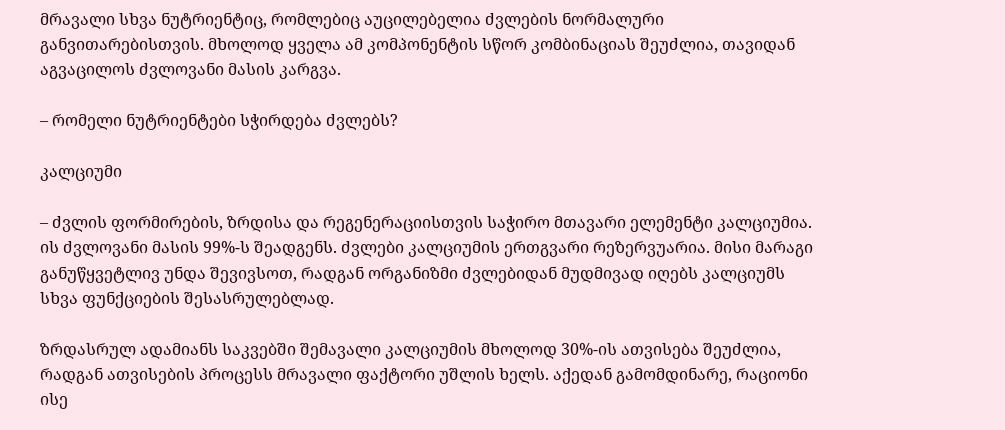მრავალი სხვა ნუტრიენტიც, რომლებიც აუცილებელია ძვლების ნორმალური განვითარებისთვის. მხოლოდ ყველა ამ კომპონენტის სწორ კომბინაციას შეუძლია, თავიდან აგვაცილოს ძვლოვანი მასის კარგვა.

– რომელი ნუტრიენტები სჭირდება ძვლებს?

კალციუმი

– ძვლის ფორმირების, ზრდისა და რეგენერაციისთვის საჭირო მთავარი ელემენტი კალციუმია. ის ძვლოვანი მასის 99%-ს შეადგენს. ძვლები კალციუმის ერთგვარი რეზერვუარია. მისი მარაგი განუწყვეტლივ უნდა შევივსოთ, რადგან ორგანიზმი ძვლებიდან მუდმივად იღებს კალციუმს სხვა ფუნქციების შესასრულებლად.

ზრდასრულ ადამიანს საკვებში შემავალი კალციუმის მხოლოდ 30%-ის ათვისება შეუძლია, რადგან ათვისების პროცესს მრავალი ფაქტორი უშლის ხელს. აქედან გამომდინარე, რაციონი ისე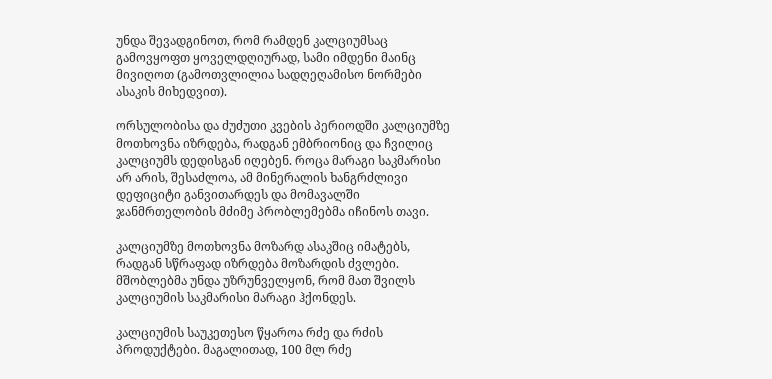უნდა შევადგინოთ, რომ რამდენ კალციუმსაც გამოვყოფთ ყოველდღიურად, სამი იმდენი მაინც მივიღოთ (გამოთვლილია სადღეღამისო ნორმები ასაკის მიხედვით).

ორსულობისა და ძუძუთი კვების პერიოდში კალციუმზე მოთხოვნა იზრდება, რადგან ემბრიონიც და ჩვილიც კალციუმს დედისგან იღებენ. როცა მარაგი საკმარისი არ არის, შესაძლოა, ამ მინერალის ხანგრძლივი დეფიციტი განვითარდეს და მომავალში ჯანმრთელობის მძიმე პრობლემებმა იჩინოს თავი.

კალციუმზე მოთხოვნა მოზარდ ასაკშიც იმატებს, რადგან სწრაფად იზრდება მოზარდის ძვლები. მშობლებმა უნდა უზრუნველყონ, რომ მათ შვილს კალციუმის საკმარისი მარაგი ჰქონდეს.

კალციუმის საუკეთესო წყაროა რძე და რძის პროდუქტები. მაგალითად, 100 მლ რძე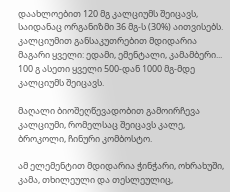დაახლოებით 120 მგ კალციუმს შეიცავს, საიდანაც ორგანიზმი 36 მგ-ს (30%) აითვისებს. კალციუმით განსაკუთრებით მდიდარია მაგარი ყველი: ედამი, ემენტალი, კამამბერი... 100 გ ასეთი ყველი 500-დან 1000 მგ-მდე კალციუმს შეიცავს.

მაღალი ბიოშეღწევადობით გამოირჩევა კალციუმი, რომელსაც შეიცავს კალე, ბროკოლი, ჩინური კომბოსტო.

ამ ელემენტით მდიდარია ჭინჭარი, ოხრახუში, კამა, თხილეული და თესლეულიც,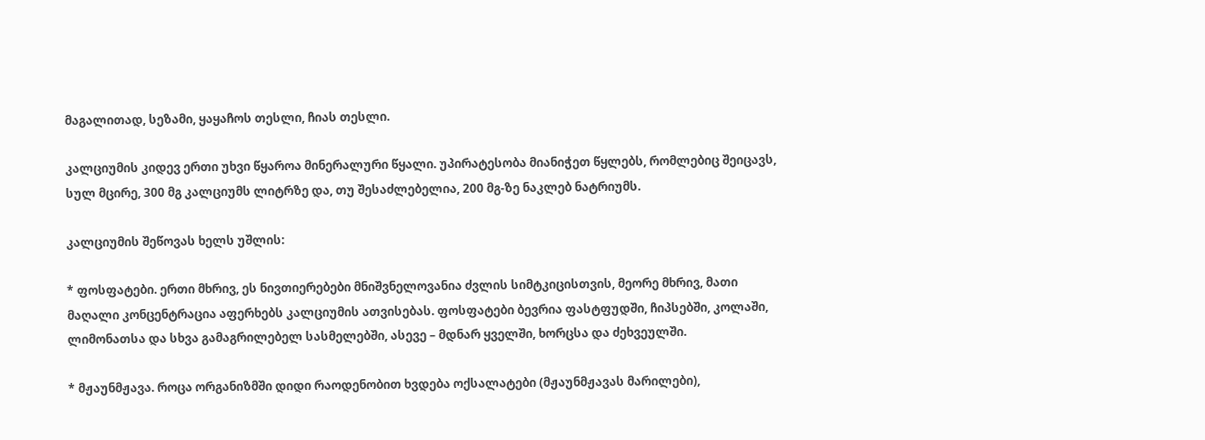მაგალითად, სეზამი, ყაყაჩოს თესლი, ჩიას თესლი.

კალციუმის კიდევ ერთი უხვი წყაროა მინერალური წყალი. უპირატესობა მიანიჭეთ წყლებს, რომლებიც შეიცავს, სულ მცირე, 300 მგ კალციუმს ლიტრზე და, თუ შესაძლებელია, 200 მგ-ზე ნაკლებ ნატრიუმს.

კალციუმის შეწოვას ხელს უშლის:

* ფოსფატები. ერთი მხრივ, ეს ნივთიერებები მნიშვნელოვანია ძვლის სიმტკიცისთვის, მეორე მხრივ, მათი მაღალი კონცენტრაცია აფერხებს კალციუმის ათვისებას. ფოსფატები ბევრია ფასტფუდში, ჩიპსებში, კოლაში, ლიმონათსა და სხვა გამაგრილებელ სასმელებში, ასევე – მდნარ ყველში, ხორცსა და ძეხვეულში.

* მჟაუნმჟავა. როცა ორგანიზმში დიდი რაოდენობით ხვდება ოქსალატები (მჟაუნმჟავას მარილები),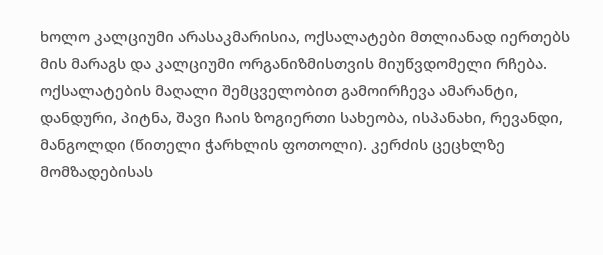ხოლო კალციუმი არასაკმარისია, ოქსალატები მთლიანად იერთებს მის მარაგს და კალციუმი ორგანიზმისთვის მიუწვდომელი რჩება. ოქსალატების მაღალი შემცველობით გამოირჩევა ამარანტი, დანდური, პიტნა, შავი ჩაის ზოგიერთი სახეობა, ისპანახი, რევანდი, მანგოლდი (წითელი ჭარხლის ფოთოლი). კერძის ცეცხლზე მომზადებისას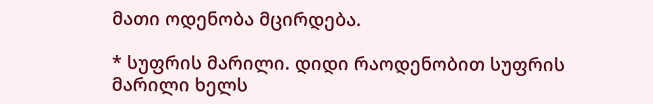მათი ოდენობა მცირდება.

* სუფრის მარილი. დიდი რაოდენობით სუფრის მარილი ხელს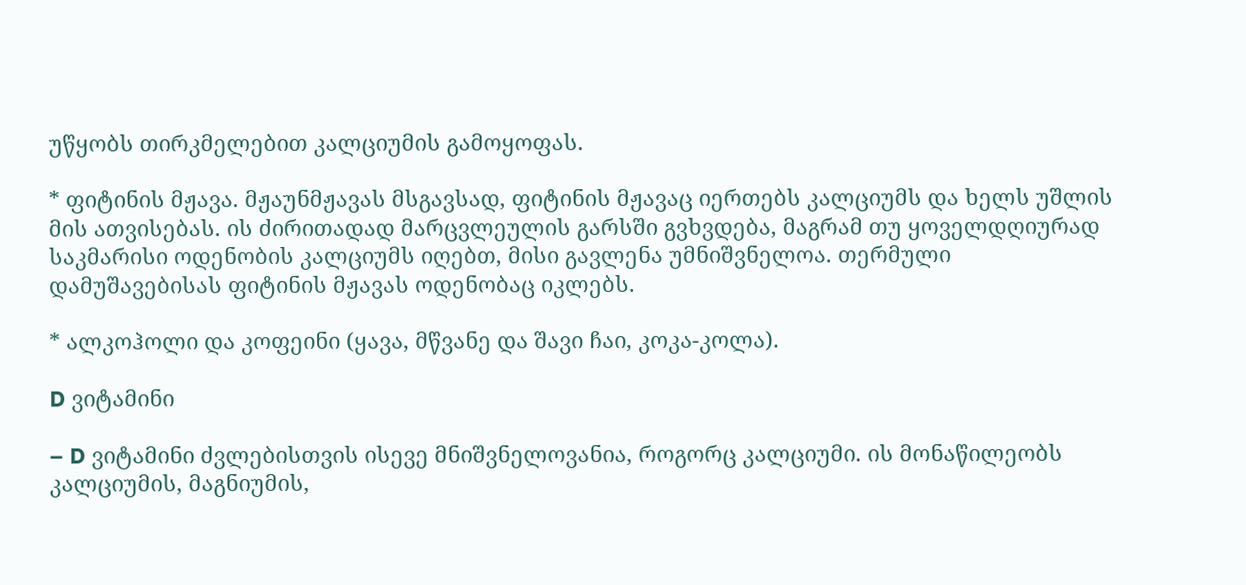უწყობს თირკმელებით კალციუმის გამოყოფას.

* ფიტინის მჟავა. მჟაუნმჟავას მსგავსად, ფიტინის მჟავაც იერთებს კალციუმს და ხელს უშლის მის ათვისებას. ის ძირითადად მარცვლეულის გარსში გვხვდება, მაგრამ თუ ყოველდღიურად საკმარისი ოდენობის კალციუმს იღებთ, მისი გავლენა უმნიშვნელოა. თერმული დამუშავებისას ფიტინის მჟავას ოდენობაც იკლებს.

* ალკოჰოლი და კოფეინი (ყავა, მწვანე და შავი ჩაი, კოკა-კოლა).

D ვიტამინი

– D ვიტამინი ძვლებისთვის ისევე მნიშვნელოვანია, როგორც კალციუმი. ის მონაწილეობს კალციუმის, მაგნიუმის,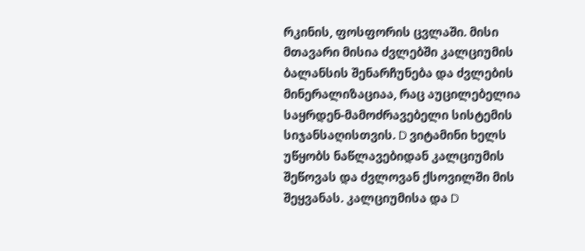რკინის, ფოსფორის ცვლაში. მისი მთავარი მისია ძვლებში კალციუმის ბალანსის შენარჩუნება და ძვლების მინერალიზაციაა, რაც აუცილებელია საყრდენ-მამოძრავებელი სისტემის სიჯანსაღისთვის. D ვიტამინი ხელს უწყობს ნაწლავებიდან კალციუმის შეწოვას და ძვლოვან ქსოვილში მის შეყვანას. კალციუმისა და D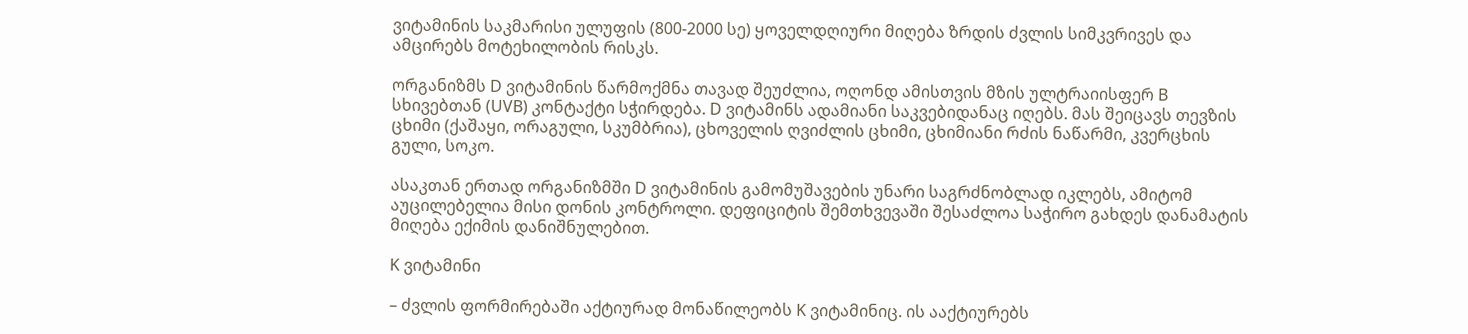ვიტამინის საკმარისი ულუფის (800-2000 სე) ყოველდღიური მიღება ზრდის ძვლის სიმკვრივეს და ამცირებს მოტეხილობის რისკს.

ორგანიზმს D ვიტამინის წარმოქმნა თავად შეუძლია, ოღონდ ამისთვის მზის ულტრაიისფერ B სხივებთან (UVB) კონტაქტი სჭირდება. D ვიტამინს ადამიანი საკვებიდანაც იღებს. მას შეიცავს თევზის ცხიმი (ქაშაყი, ორაგული, სკუმბრია), ცხოველის ღვიძლის ცხიმი, ცხიმიანი რძის ნაწარმი, კვერცხის გული, სოკო.

ასაკთან ერთად ორგანიზმში D ვიტამინის გამომუშავების უნარი საგრძნობლად იკლებს, ამიტომ აუცილებელია მისი დონის კონტროლი. დეფიციტის შემთხვევაში შესაძლოა საჭირო გახდეს დანამატის მიღება ექიმის დანიშნულებით.

K ვიტამინი

– ძვლის ფორმირებაში აქტიურად მონაწილეობს K ვიტამინიც. ის ააქტიურებს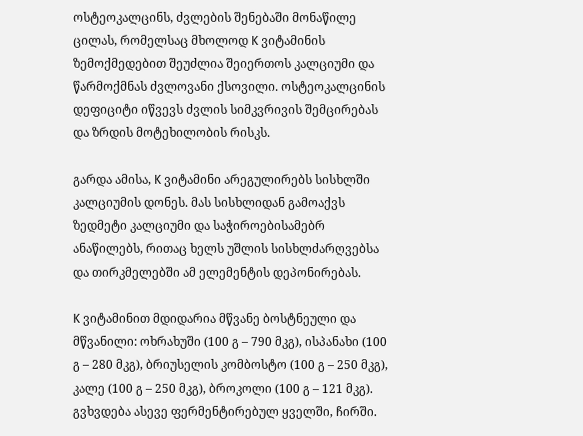ოსტეოკალცინს, ძვლების შენებაში მონაწილე ცილას, რომელსაც მხოლოდ K ვიტამინის ზემოქმედებით შეუძლია შეიერთოს კალციუმი და წარმოქმნას ძვლოვანი ქსოვილი. ოსტეოკალცინის დეფიციტი იწვევს ძვლის სიმკვრივის შემცირებას და ზრდის მოტეხილობის რისკს.

გარდა ამისა, K ვიტამინი არეგულირებს სისხლში კალციუმის დონეს. მას სისხლიდან გამოაქვს ზედმეტი კალციუმი და საჭიროებისამებრ ანაწილებს, რითაც ხელს უშლის სისხლძარღვებსა და თირკმელებში ამ ელემენტის დეპონირებას.

K ვიტამინით მდიდარია მწვანე ბოსტნეული და მწვანილი: ოხრახუში (100 გ – 790 მკგ), ისპანახი (100 გ – 280 მკგ), ბრიუსელის კომბოსტო (100 გ – 250 მკგ), კალე (100 გ – 250 მკგ), ბროკოლი (100 გ – 121 მკგ). გვხვდება ასევე ფერმენტირებულ ყველში, ჩირში.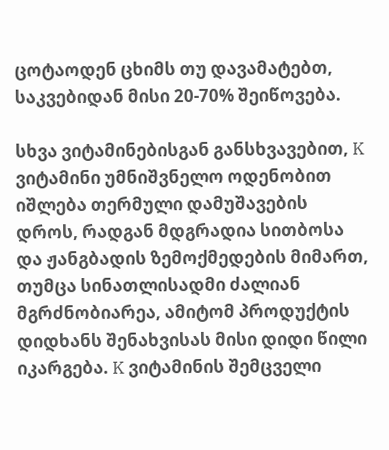ცოტაოდენ ცხიმს თუ დავამატებთ, საკვებიდან მისი 20-70% შეიწოვება.

სხვა ვიტამინებისგან განსხვავებით, K ვიტამინი უმნიშვნელო ოდენობით იშლება თერმული დამუშავების დროს, რადგან მდგრადია სითბოსა და ჟანგბადის ზემოქმედების მიმართ, თუმცა სინათლისადმი ძალიან მგრძნობიარეა, ამიტომ პროდუქტის დიდხანს შენახვისას მისი დიდი წილი იკარგება. K ვიტამინის შემცველი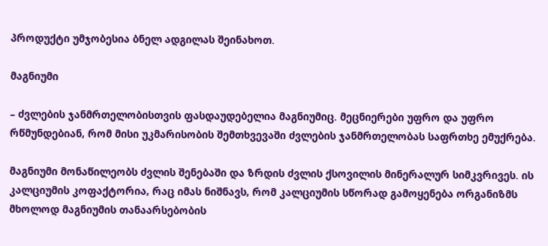პროდუქტი უმჯობესია ბნელ ადგილას შეინახოთ.

მაგნიუმი

– ძვლების ჯანმრთელობისთვის ფასდაუდებელია მაგნიუმიც. მეცნიერები უფრო და უფრო რწმუნდებიან, რომ მისი უკმარისობის შემთხვევაში ძვლების ჯანმრთელობას საფრთხე ემუქრება.

მაგნიუმი მონაწილეობს ძვლის შენებაში და ზრდის ძვლის ქსოვილის მინერალურ სიმკვრივეს. ის კალციუმის კოფაქტორია, რაც იმას ნიშნავს, რომ კალციუმის სწორად გამოყენება ორგანიზმს მხოლოდ მაგნიუმის თანაარსებობის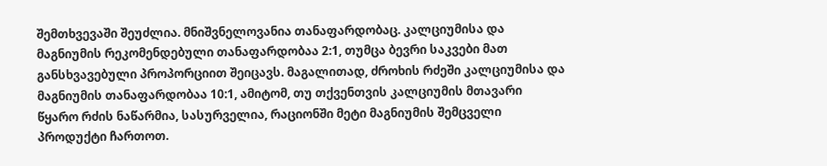შემთხვევაში შეუძლია. მნიშვნელოვანია თანაფარდობაც. კალციუმისა და მაგნიუმის რეკომენდებული თანაფარდობაა 2:1, თუმცა ბევრი საკვები მათ განსხვავებული პროპორციით შეიცავს. მაგალითად, ძროხის რძეში კალციუმისა და მაგნიუმის თანაფარდობაა 10:1, ამიტომ, თუ თქვენთვის კალციუმის მთავარი წყარო რძის ნაწარმია, სასურველია, რაციონში მეტი მაგნიუმის შემცველი პროდუქტი ჩართოთ.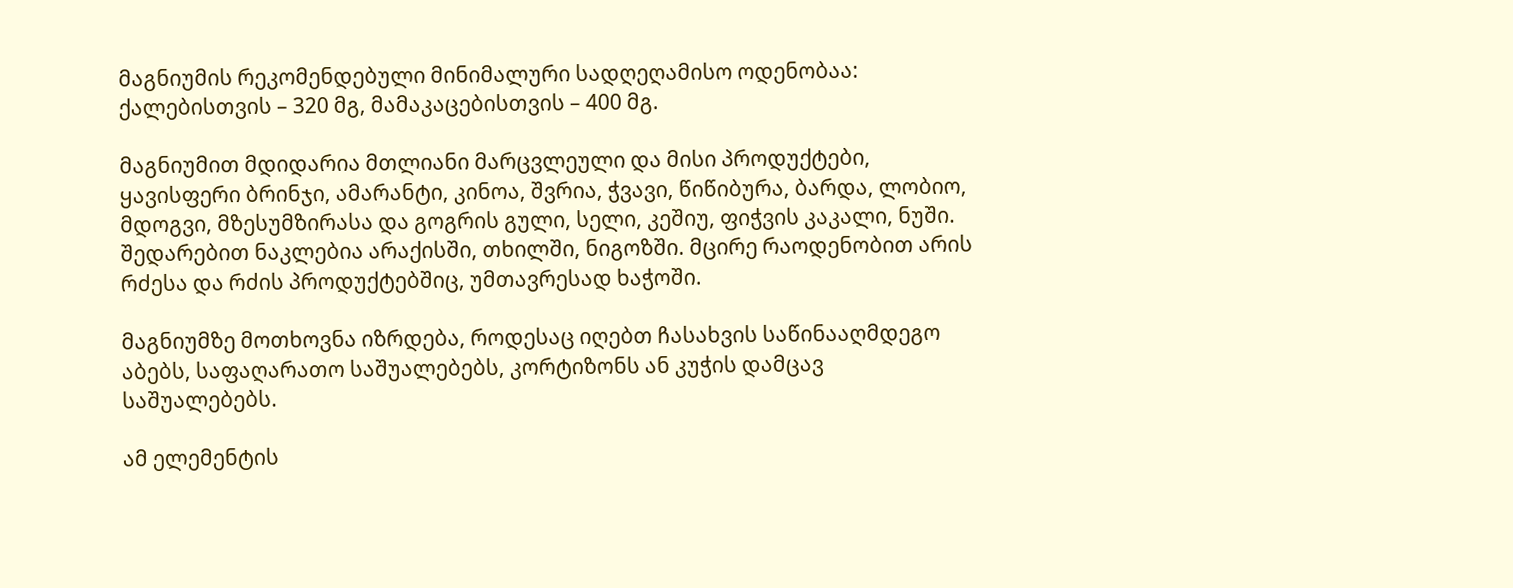მაგნიუმის რეკომენდებული მინიმალური სადღეღამისო ოდენობაა: ქალებისთვის – 320 მგ, მამაკაცებისთვის – 400 მგ.

მაგნიუმით მდიდარია მთლიანი მარცვლეული და მისი პროდუქტები, ყავისფერი ბრინჯი, ამარანტი, კინოა, შვრია, ჭვავი, წიწიბურა, ბარდა, ლობიო, მდოგვი, მზესუმზირასა და გოგრის გული, სელი, კეშიუ, ფიჭვის კაკალი, ნუში. შედარებით ნაკლებია არაქისში, თხილში, ნიგოზში. მცირე რაოდენობით არის რძესა და რძის პროდუქტებშიც, უმთავრესად ხაჭოში.

მაგნიუმზე მოთხოვნა იზრდება, როდესაც იღებთ ჩასახვის საწინააღმდეგო აბებს, საფაღარათო საშუალებებს, კორტიზონს ან კუჭის დამცავ საშუალებებს.

ამ ელემენტის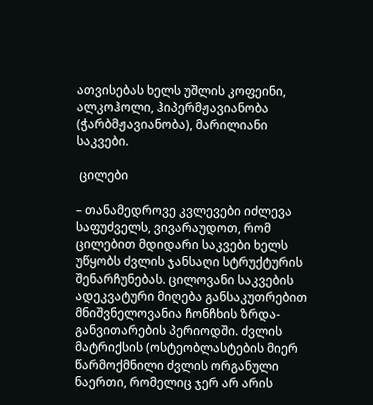ათვისებას ხელს უშლის კოფეინი, ალკოჰოლი, ჰიპერმჟავიანობა (ჭარბმჟავიანობა), მარილიანი საკვები.

 ცილები

– თანამედროვე კვლევები იძლევა საფუძველს, ვივარაუდოთ, რომ ცილებით მდიდარი საკვები ხელს უწყობს ძვლის ჯანსაღი სტრუქტურის შენარჩუნებას. ცილოვანი საკვების ადეკვატური მიღება განსაკუთრებით მნიშვნელოვანია ჩონჩხის ზრდა-განვითარების პერიოდში. ძვლის მატრიქსის (ოსტეობლასტების მიერ წარმოქმნილი ძვლის ორგანული ნაერთი, რომელიც ჯერ არ არის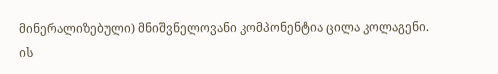მინერალიზებული) მნიშვნელოვანი კომპონენტია ცილა კოლაგენი. ის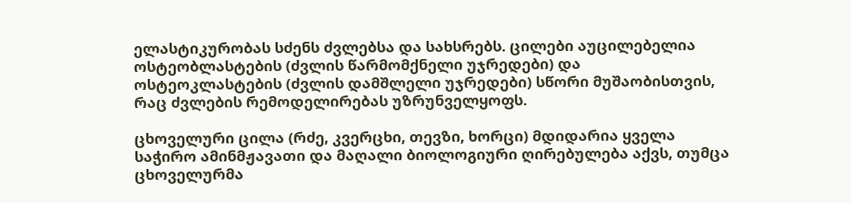ელასტიკურობას სძენს ძვლებსა და სახსრებს. ცილები აუცილებელია ოსტეობლასტების (ძვლის წარმომქნელი უჯრედები) და ოსტეოკლასტების (ძვლის დამშლელი უჯრედები) სწორი მუშაობისთვის, რაც ძვლების რემოდელირებას უზრუნველყოფს.

ცხოველური ცილა (რძე, კვერცხი, თევზი, ხორცი) მდიდარია ყველა საჭირო ამინმჟავათი და მაღალი ბიოლოგიური ღირებულება აქვს, თუმცა ცხოველურმა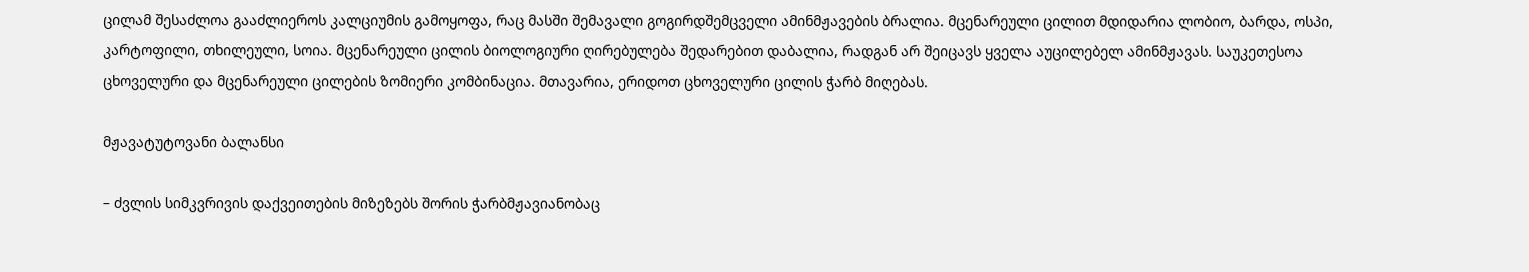ცილამ შესაძლოა გააძლიეროს კალციუმის გამოყოფა, რაც მასში შემავალი გოგირდშემცველი ამინმჟავების ბრალია. მცენარეული ცილით მდიდარია ლობიო, ბარდა, ოსპი, კარტოფილი, თხილეული, სოია. მცენარეული ცილის ბიოლოგიური ღირებულება შედარებით დაბალია, რადგან არ შეიცავს ყველა აუცილებელ ამინმჟავას. საუკეთესოა ცხოველური და მცენარეული ცილების ზომიერი კომბინაცია. მთავარია, ერიდოთ ცხოველური ცილის ჭარბ მიღებას.

მჟავატუტოვანი ბალანსი

– ძვლის სიმკვრივის დაქვეითების მიზეზებს შორის ჭარბმჟავიანობაც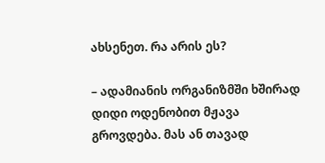ახსენეთ. რა არის ეს?

– ადამიანის ორგანიზმში ხშირად დიდი ოდენობით მჟავა გროვდება. მას ან თავად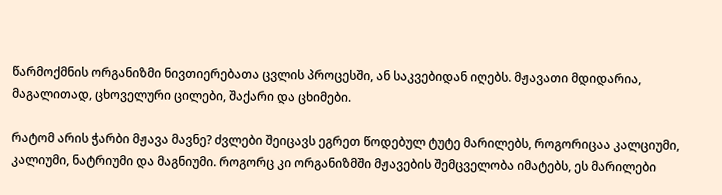წარმოქმნის ორგანიზმი ნივთიერებათა ცვლის პროცესში, ან საკვებიდან იღებს. მჟავათი მდიდარია, მაგალითად, ცხოველური ცილები, შაქარი და ცხიმები.

რატომ არის ჭარბი მჟავა მავნე? ძვლები შეიცავს ეგრეთ წოდებულ ტუტე მარილებს, როგორიცაა კალციუმი, კალიუმი, ნატრიუმი და მაგნიუმი. როგორც კი ორგანიზმში მჟავების შემცველობა იმატებს, ეს მარილები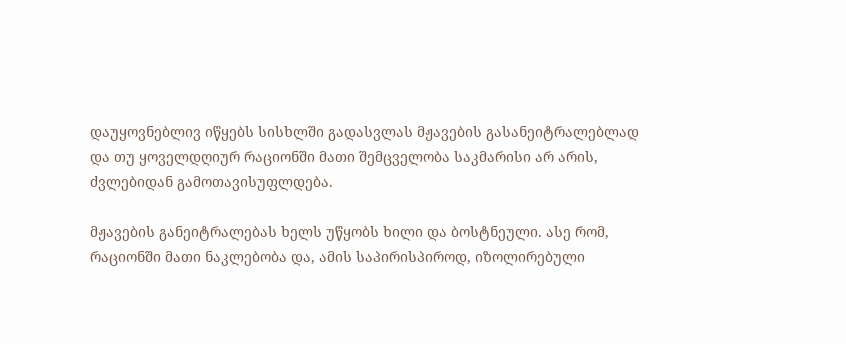დაუყოვნებლივ იწყებს სისხლში გადასვლას მჟავების გასანეიტრალებლად და თუ ყოველდღიურ რაციონში მათი შემცველობა საკმარისი არ არის, ძვლებიდან გამოთავისუფლდება.

მჟავების განეიტრალებას ხელს უწყობს ხილი და ბოსტნეული. ასე რომ, რაციონში მათი ნაკლებობა და, ამის საპირისპიროდ, იზოლირებული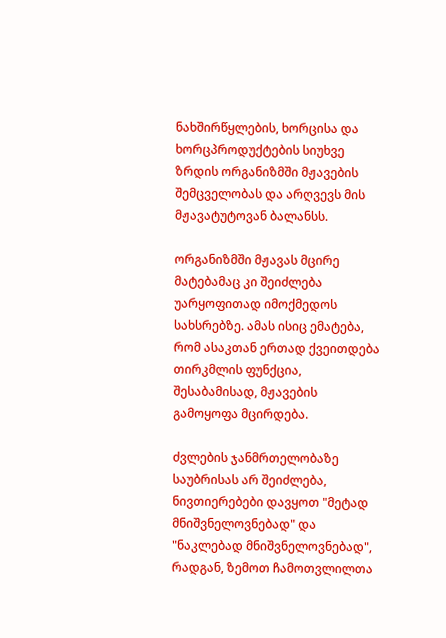ნახშირწყლების, ხორცისა და ხორცპროდუქტების სიუხვე ზრდის ორგანიზმში მჟავების შემცველობას და არღვევს მის მჟავატუტოვან ბალანსს.

ორგანიზმში მჟავას მცირე მატებამაც კი შეიძლება უარყოფითად იმოქმედოს სახსრებზე. ამას ისიც ემატება, რომ ასაკთან ერთად ქვეითდება თირკმლის ფუნქცია, შესაბამისად, მჟავების გამოყოფა მცირდება.

ძვლების ჯანმრთელობაზე საუბრისას არ შეიძლება, ნივთიერებები დავყოთ "მეტად მნიშვნელოვნებად" და "ნაკლებად მნიშვნელოვნებად", რადგან, ზემოთ ჩამოთვლილთა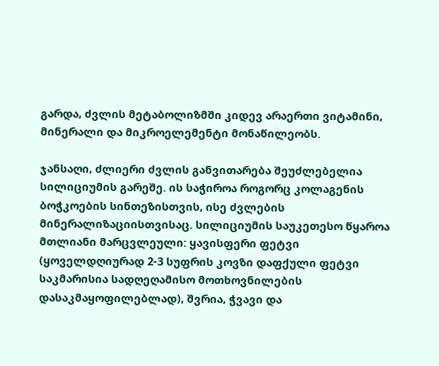გარდა, ძვლის მეტაბოლიზმში კიდევ არაერთი ვიტამინი, მინერალი და მიკროელემენტი მონაწილეობს.

ჯანსაღი, ძლიერი ძვლის განვითარება შეუძლებელია სილიციუმის გარეშე. ის საჭიროა როგორც კოლაგენის ბოჭკოების სინთეზისთვის, ისე ძვლების მინერალიზაციისთვისაც. სილიციუმის საუკეთესო წყაროა მთლიანი მარცვლეული: ყავისფერი ფეტვი (ყოველდღიურად 2-3 სუფრის კოვზი დაფქული ფეტვი საკმარისია სადღეღამისო მოთხოვნილების დასაკმაყოფილებლად), შვრია, ჭვავი და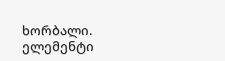ხორბალი. ელემენტი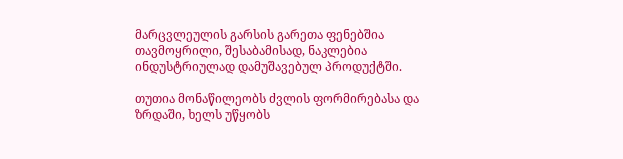მარცვლეულის გარსის გარეთა ფენებშია თავმოყრილი, შესაბამისად, ნაკლებია ინდუსტრიულად დამუშავებულ პროდუქტში.

თუთია მონაწილეობს ძვლის ფორმირებასა და ზრდაში, ხელს უწყობს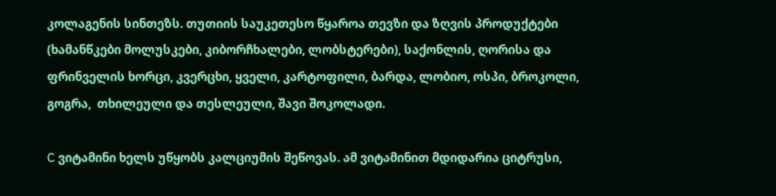კოლაგენის სინთეზს. თუთიის საუკეთესო წყაროა თევზი და ზღვის პროდუქტები (ხამანწკები მოლუსკები, კიბორჩხალები, ლობსტერები), საქონლის, ღორისა და ფრინველის ხორცი, კვერცხი, ყველი, კარტოფილი, ბარდა, ლობიო, ოსპი, ბროკოლი, გოგრა,  თხილეული და თესლეული, შავი შოკოლადი.

C ვიტამინი ხელს უწყობს კალციუმის შეწოვას. ამ ვიტამინით მდიდარია ციტრუსი,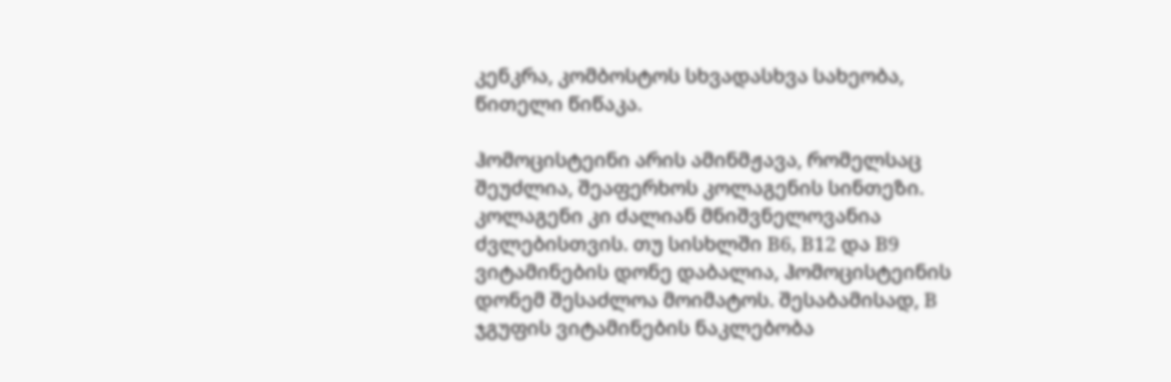კენკრა, კომბოსტოს სხვადასხვა სახეობა, წითელი წიწაკა.

ჰომოცისტეინი არის ამინმჟავა, რომელსაც შეუძლია, შეაფერხოს კოლაგენის სინთეზი. კოლაგენი კი ძალიან მნიშვნელოვანია ძვლებისთვის. თუ სისხლში B6, B12 და B9 ვიტამინების დონე დაბალია, ჰომოცისტეინის დონემ შესაძლოა მოიმატოს. შესაბამისად, B ჯგუფის ვიტამინების ნაკლებობა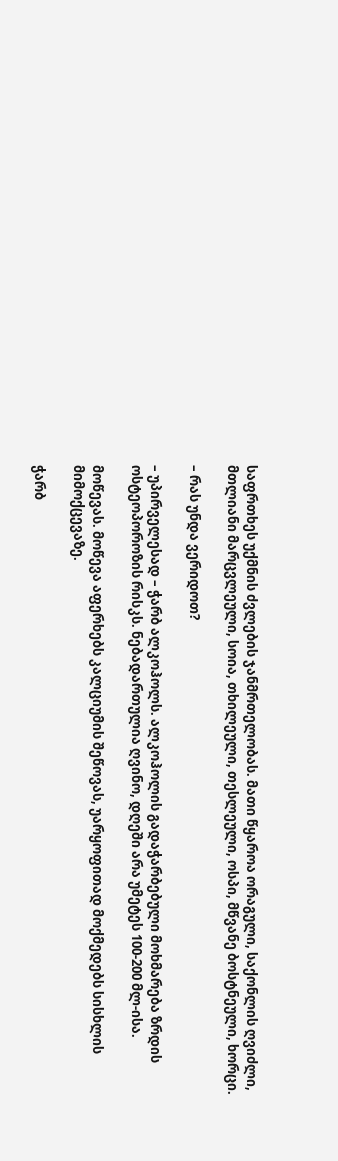საფრთხეს უქმნის ძვლების ჯანმრთელობას. მათი წყაროა ორაგული, საქონლის ღვიძლი, მთლიანი მარცვლეული, სოია, თხილეული, თესლეული, ოსპი, მწვანე ბოსტნეული, ხორცი.

– რას უნდა ვერიდოთ?

– უპირველესად – ჭარბ ალკოჰოლს. ალკოჰოლის გადაჭარბებული მოხმარება ზრდის ოსტეოპოროზის რისკს. ნებადართულია ღვინო, დღეში არა უმეტეს 100-200 მლ-ისა.

მოწევას. მოწევა აფერხებს კალციუმის შეწოვას, უარყოფითად მოქმედებს სისხლის მიმოქცევაზე.

ჭარბ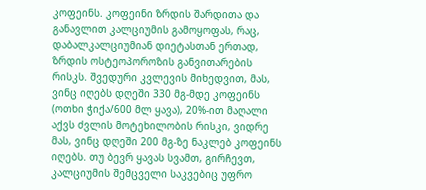კოფეინს. კოფეინი ზრდის შარდითა და განავლით კალციუმის გამოყოფას, რაც, დაბალკალციუმიან დიეტასთან ერთად, ზრდის ოსტეოპოროზის განვითარების რისკს. შვედური კვლევის მიხედვით, მას, ვინც იღებს დღეში 330 მგ-მდე კოფეინს (ოთხი ჭიქა/600 მლ ყავა), 20%-ით მაღალი აქვს ძვლის მოტეხილობის რისკი, ვიდრე მას, ვინც დღეში 200 მგ-ზე ნაკლებ კოფეინს იღებს. თუ ბევრ ყავას სვამთ, გირჩევთ, კალციუმის შემცველი საკვებიც უფრო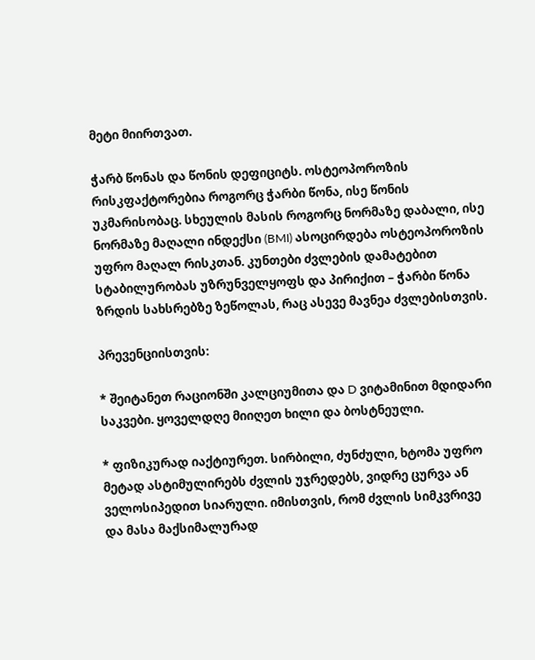მეტი მიირთვათ.

ჭარბ წონას და წონის დეფიციტს. ოსტეოპოროზის რისკფაქტორებია როგორც ჭარბი წონა, ისე წონის უკმარისობაც. სხეულის მასის როგორც ნორმაზე დაბალი, ისე ნორმაზე მაღალი ინდექსი (BMI) ასოცირდება ოსტეოპოროზის უფრო მაღალ რისკთან. კუნთები ძვლების დამატებით სტაბილურობას უზრუნველყოფს და პირიქით – ჭარბი წონა ზრდის სახსრებზე ზეწოლას, რაც ასევე მავნეა ძვლებისთვის.

პრევენციისთვის:

* შეიტანეთ რაციონში კალციუმითა და D ვიტამინით მდიდარი საკვები. ყოველდღე მიიღეთ ხილი და ბოსტნეული.

* ფიზიკურად იაქტიურეთ. სირბილი, ძუნძული, ხტომა უფრო მეტად ასტიმულირებს ძვლის უჯრედებს, ვიდრე ცურვა ან ველოსიპედით სიარული. იმისთვის, რომ ძვლის სიმკვრივე და მასა მაქსიმალურად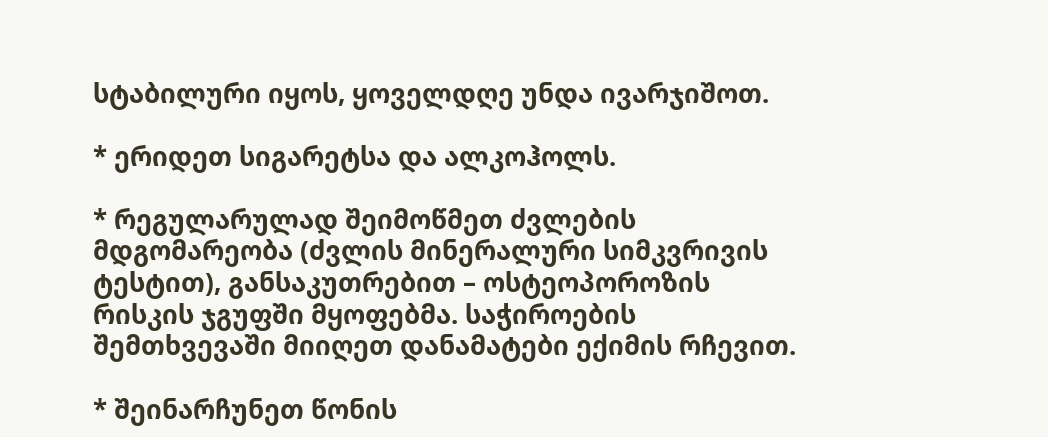სტაბილური იყოს, ყოველდღე უნდა ივარჯიშოთ.

* ერიდეთ სიგარეტსა და ალკოჰოლს.

* რეგულარულად შეიმოწმეთ ძვლების მდგომარეობა (ძვლის მინერალური სიმკვრივის ტესტით), განსაკუთრებით – ოსტეოპოროზის რისკის ჯგუფში მყოფებმა. საჭიროების შემთხვევაში მიიღეთ დანამატები ექიმის რჩევით.

* შეინარჩუნეთ წონის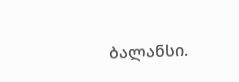ბალანსი.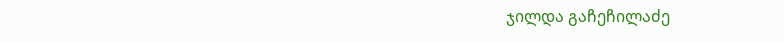ჯილდა გაჩეჩილაძე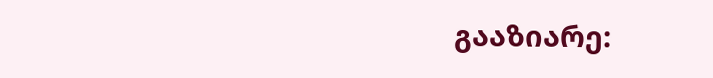გააზიარე: